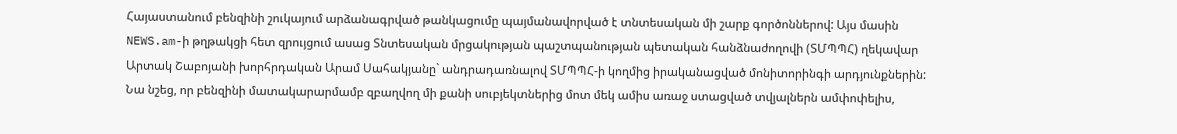Հայաստանում բենզինի շուկայում արձանագրված թանկացումը պայմանավորված է տնտեսական մի շարք գործոններով: Այս մասին NEWS.am-ի թղթակցի հետ զրույցում ասաց Տնտեսական մրցակության պաշտպանության պետական հանձնաժողովի (ՏՄՊՊՀ) ղեկավար Արտակ Շաբոյանի խորհրդական Արամ Սահակյանը` անդրադառնալով ՏՄՊՊՀ-ի կողմից իրականացված մոնիտորինգի արդյունքներին: Նա նշեց, որ բենզինի մատակարարմամբ զբաղվող մի քանի սուբյեկտներից մոտ մեկ ամիս առաջ ստացված տվյալներն ամփոփելիս,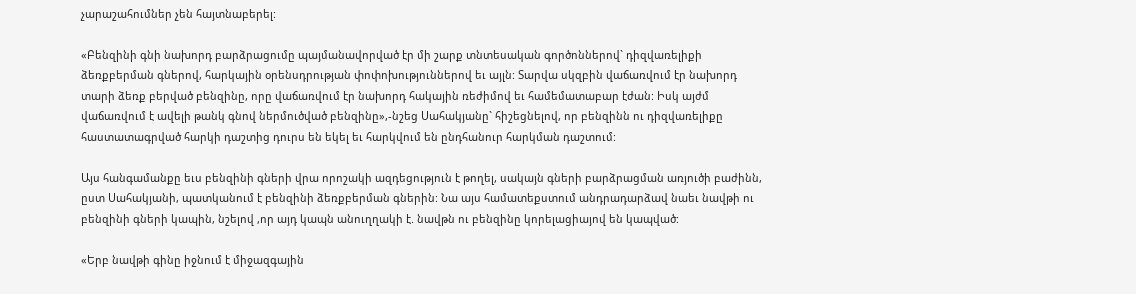չարաշահումներ չեն հայտնաբերել:

«Բենզինի գնի նախորդ բարձրացումը պայմանավորված էր մի շարք տնտեսական գործոններով` դիզվառելիքի ձեռքբերման գներով, հարկային օրենսդրության փոփոխություններով եւ այլն: Տարվա սկզբին վաճառվում էր նախորդ տարի ձեռք բերված բենզինը, որը վաճառվում էր նախորդ հակային ռեժիմով եւ համեմատաբար էժան: Իսկ այժմ վաճառվում է ավելի թանկ գնով ներմուծված բենզինը»,-նշեց Սահակյանը` հիշեցնելով, որ բենզինն ու դիզվառելիքը հաստատագրված հարկի դաշտից դուրս են եկել եւ հարկվում են ընդհանուր հարկման դաշտում:

Այս հանգամանքը եւս բենզինի գների վրա որոշակի ազդեցություն է թողել, սակայն գների բարձրացման առյուծի բաժինն, ըստ Սահակյանի, պատկանում է բենզինի ձեռքբերման գներին: Նա այս համատեքստում անդրադարձավ նաեւ նավթի ու բենզինի գների կապին, նշելով ,որ այդ կապն անուղղակի է. նավթն ու բենզինը կորելացիայով են կապված:

«Երբ նավթի գինը իջնում է միջազգային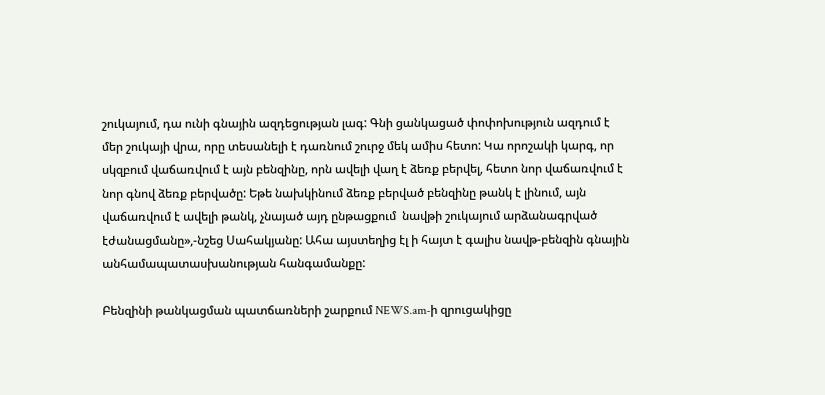շուկայում, դա ունի գնային ազդեցության լագ: Գնի ցանկացած փոփոխություն ազդում է մեր շուկայի վրա, որը տեսանելի է դառնում շուրջ մեկ ամիս հետո: Կա որոշակի կարգ, որ սկզբում վաճառվում է այն բենզինը, որն ավելի վաղ է ձեռք բերվել, հետո նոր վաճառվում է նոր գնով ձեռք բերվածը: Եթե նախկինում ձեռք բերված բենզինը թանկ է լինում, այն վաճառվում է ավելի թանկ, չնայած այդ ընթացքում  նավթի շուկայում արձանագրված էժանացմանը»,-նշեց Սահակյանը: Ահա այստեղից էլ ի հայտ է գալիս նավթ-բենզին գնային անհամապատասխանության հանգամանքը:

Բենզինի թանկացման պատճառների շարքում NEWS.am-ի զրուցակիցը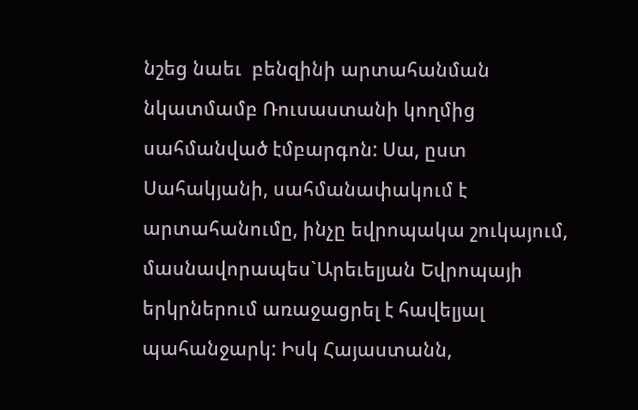նշեց նաեւ  բենզինի արտահանման նկատմամբ Ռուսաստանի կողմից սահմանված էմբարգոն: Սա, ըստ Սահակյանի, սահմանափակում է արտահանումը, ինչը եվրոպակա շուկայում, մասնավորապես`Արեւելյան Եվրոպայի երկրներում առաջացրել է հավելյալ պահանջարկ: Իսկ Հայաստանն,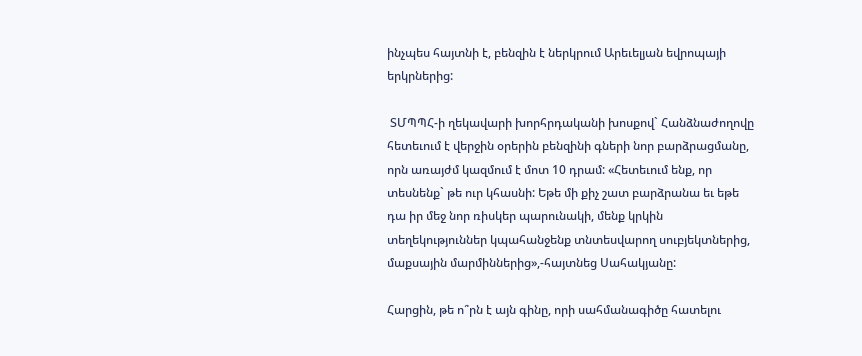ինչպես հայտնի է, բենզին է ներկրում Արեւելյան եվրոպայի երկրներից:

 ՏՄՊՊՀ-ի ղեկավարի խորհրդականի խոսքով` Հանձնաժողովը հետեւում է վերջին օրերին բենզինի գների նոր բարձրացմանը, որն առայժմ կազմում է մոտ 10 դրամ: «Հետեւում ենք, որ տեսնենք` թե ուր կհասնի: Եթե մի քիչ շատ բարձրանա եւ եթե դա իր մեջ նոր ռիսկեր պարունակի, մենք կրկին տեղեկություններ կպահանջենք տնտեսվարող սուբյեկտներից, մաքսային մարմիններից»,-հայտնեց Սահակյանը:

Հարցին, թե ո՞րն է այն գինը, որի սահմանագիծը հատելու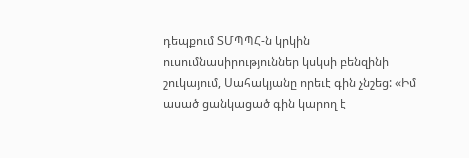դեպքում ՏՄՊՊՀ-ն կրկին ուսումնասիրություններ կսկսի բենզինի շուկայում, Սահակյանը որեւէ գին չնշեց: «Իմ ասած ցանկացած գին կարող է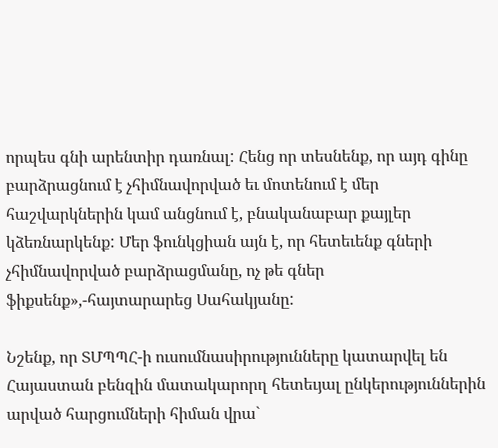որպես գնի արենտիր դառնալ: Հենց որ տեսնենք, որ այդ գինը բարձրացնում է չհիմնավորված եւ մոտենում է մեր հաշվարկներին կամ անցնում է, բնականաբար քայլեր կձեռնարկենք: Մեր ֆունկցիան այն է, որ հետեւենք գների չհիմնավորված բարձրացմանը, ոչ թե գներ ֆիքսենք»,-հայտարարեց Սահակյանը:

Նշենք, որ ՏՄՊՊՀ-ի ուսումնասիրությունները կատարվել են Հայաստան բենզին մատակարորղ հետեւյալ ընկերություններին արված հարցումների հիման վրա`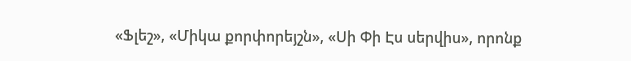«Ֆլեշ», «Միկա քորփորեյշն», «Սի Փի Էս սերվիս», որոնք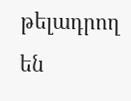թելադրող են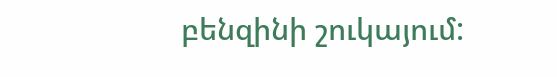բենզինի շուկայում: